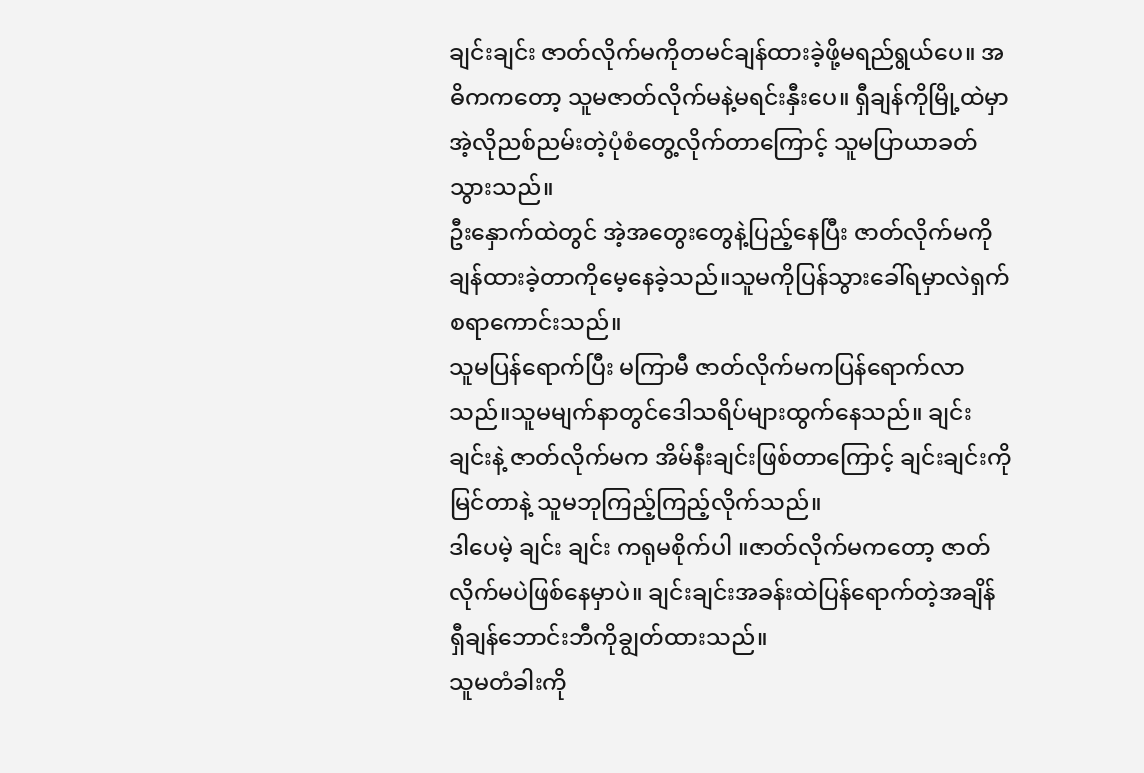ချင်းချင်း ဇာတ်လိုက်မကိုတမင်ချန်ထားခဲ့ဖို့မရည်ရွယ်ပေ။ အဓိကကတော့ သူမဇာတ်လိုက်မနဲ့မရင်းနှီးပေ။ ရှီချန်ကိုမြို့ထဲမှာ အဲ့လိုညစ်ညမ်းတဲ့ပုံစံတွေ့လိုက်တာကြောင့် သူမပြာယာခတ်သွားသည်။
ဦးနှောက်ထဲတွင် အဲ့အတွေးတွေနဲ့ပြည့်နေပြီး ဇာတ်လိုက်မကိုချန်ထားခဲ့တာကိုမေ့နေခဲ့သည်။သူမကိုပြန်သွားခေါ်ရမှာလဲရှက်စရာကောင်းသည်။
သူမပြန်ရောက်ပြီး မကြာမီ ဇာတ်လိုက်မကပြန်ရောက်လာသည်။သူမမျက်နာတွင်ဒေါသရိပ်များထွက်နေသည်။ ချင်းချင်းနဲ့ ဇာတ်လိုက်မက အိမ်နီးချင်းဖြစ်တာကြောင့် ချင်းချင်းကိုမြင်တာနဲ့ သူမဘုကြည့်ကြည့်လိုက်သည်။
ဒါပေမဲ့ ချင်း ချင်း ကရုမစိုက်ပါ ။ဇာတ်လိုက်မကတော့ ဇာတ်လိုက်မပဲဖြစ်နေမှာပဲ။ ချင်းချင်းအခန်းထဲပြန်ရောက်တဲ့အချိန် ရှီချန်ဘောင်းဘီကိုချွတ်ထားသည်။
သူမတံခါးကို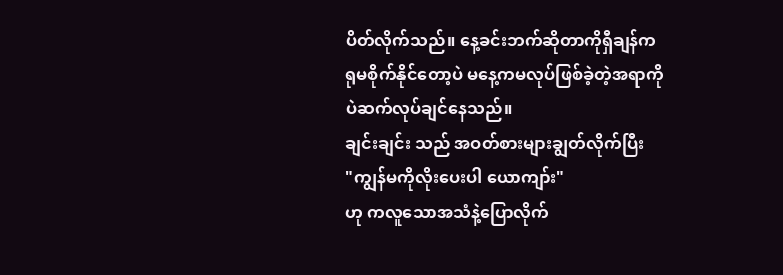ပိတ်လိုက်သည်။ နေ့ခင်းဘက်ဆိုတာကိုရှီချန်ကရုမစိုက်နိုင်တော့ပဲ မနေ့ကမလုပ်ဖြစ်ခဲ့တဲ့အရာကိုပဲဆက်လုပ်ချင်နေသည်။
ချင်းချင်း သည် အဝတ်စားများချွတ်လိုက်ပြီး
"ကျွန်မကိုလိုးပေးပါ ယောကျာ်း"
ဟု ကလူသောအသံနဲ့ပြောလိုက်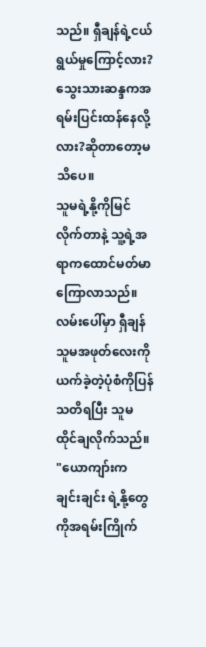သည်။ ရှီချန်ရဲ့ငယ်ရွယ်မှုကြောင့်လား?သွေးသားဆန္ဒကအရမ်းပြင်းထန်နေလို့လား?ဆိုတာတော့မသိပေ။
သူမရဲ့နို့ကိုမြင်လိုက်တာနဲ့ သူ့ရဲ့အရာကထောင်မတ်မာကြောလာသည်။လမ်းပေါ်မှာ ရှီချန် သူမအဖုတ်လေးကိုယက်ခဲ့တဲ့ပုံစံကိုပြန်သတိရပြီး သူမထိုင်ချလိုက်သည်။
"ယောကျာ်းက ချင်းချင်း ရဲ့နို့တွေကိုအရမ်းကြိုက်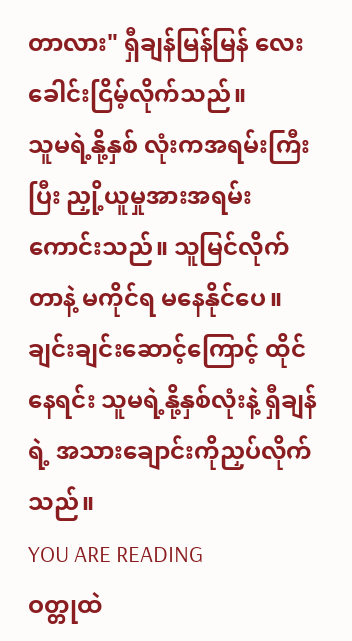တာလား" ရှီချန်မြန်မြန် လေးခေါင်းငြိမ့်လိုက်သည်။
သူမရဲ့နို့နှစ် လုံးကအရမ်းကြီးပြီး ညှို့ယူမှုအားအရမ်းကောင်းသည်။ သူမြင်လိုက်တာနဲ့ မကိုင်ရ မနေနိုင်ပေ။ ချင်းချင်းဆောင့်ကြောင့် ထိုင်နေရင်း သူမရဲ့နို့နှစ်လုံးနဲ့ ရှီချန်ရဲ့ အသားချောင်းကိုညှပ်လိုက်သည်။
YOU ARE READING
ဝတ္တုထဲ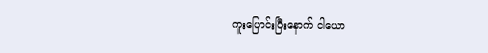ကူးပြောင်းပြီးနောက် ငါယော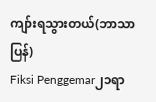ကျာ်းရသွားတယ်(ဘာသာပြန်)
Fiksi Penggemar၂၁ရာ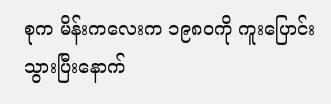စုက မိန်းကလေးက ၁၉၈၀ကို ကူးပြောင်းသွားပြီးနောက်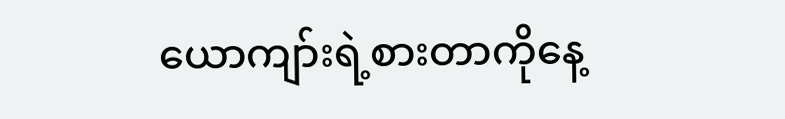ယောကျာ်းရဲ့စားတာကိုနေ့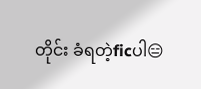တိုင်း ခံရတဲ့ficပါ😑